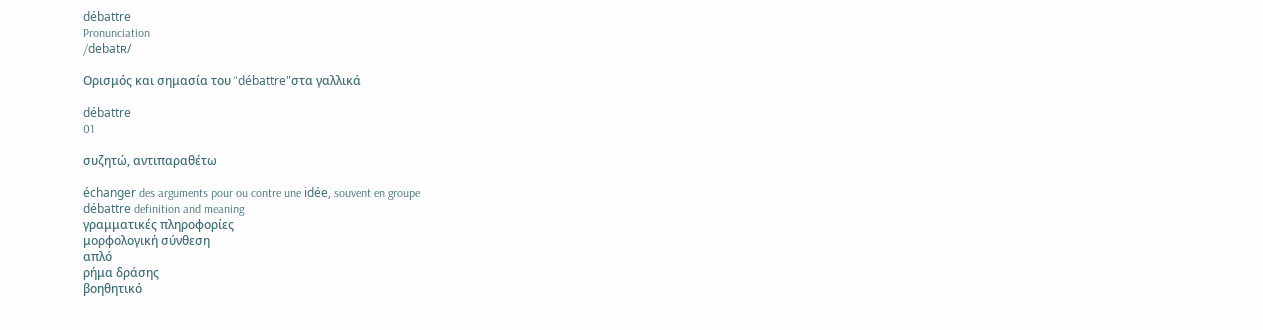débattre
Pronunciation
/debatʀ/

Ορισμός και σημασία του "débattre"στα γαλλικά

débattre
01

συζητώ, αντιπαραθέτω

échanger des arguments pour ou contre une idée, souvent en groupe
débattre definition and meaning
γραμματικές πληροφορίες
μορφολογική σύνθεση
απλό
ρήμα δράσης
βοηθητικό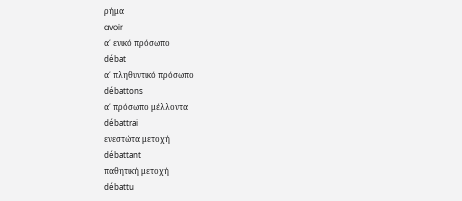ρήμα
avoir
α΄ ενικό πρόσωπο
débat
α΄ πληθυντικό πρόσωπο
débattons
α΄ πρόσωπο μέλλοντα
débattrai
ενεστώτα μετοχή
débattant
παθητική μετοχή
débattu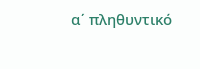α΄ πληθυντικό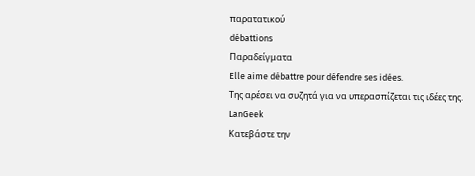παρατατικού
débattions
Παραδείγματα
Elle aime débattre pour défendre ses idées.
Της αρέσει να συζητά για να υπερασπίζεται τις ιδέες της.
LanGeek
Κατεβάστε την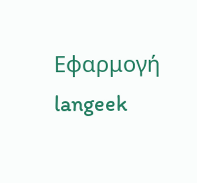Εφαρμογή
langeek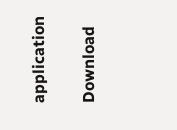application

Download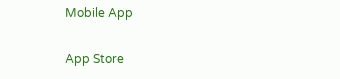Mobile App

App Store